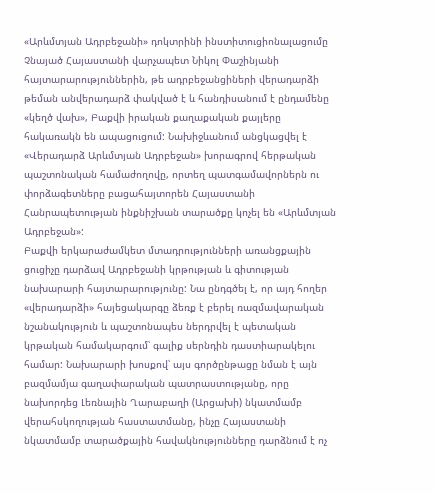«Արևմտյան Ադրբեջանի» դոկտրինի ինստիտուցիոնալացումը
Չնայած Հայաստանի վարչապետ Նիկոլ Փաշինյանի հայտարարություններին, թե ադրբեջանցիների վերադարձի թեման անվերադարձ փակված է և հանդիսանում է ընդամենը «կեղծ վախ», Բաքվի իրական քաղաքական քայլերը հակառակն են ապացուցում: Նախիջևանում անցկացվել է «Վերադարձ Արևմտյան Ադրբեջան» խորագրով հերթական պաշտոնական համաժողովը, որտեղ պատգամավորներն ու փորձագետները բացահայտորեն Հայաստանի Հանրապետության ինքնիշխան տարածքը կոչել են «Արևմտյան Ադրբեջան»:
Բաքվի երկարաժամկետ մտադրությունների առանցքային ցուցիչը դարձավ Ադրբեջանի կրթության և գիտության նախարարի հայտարարությունը: Նա ընդգծել է, որ այդ հողեր «վերադարձի» հայեցակարգը ձեռք է բերել ռազմավարական նշանակություն և պաշտոնապես ներդրվել է պետական կրթական համակարգում՝ գալիք սերնդին դաստիարակելու համար: Նախարարի խոսքով՝ այս գործընթացը նման է այն բազմամյա գաղափարական պատրաստությանը, որը նախորդեց Լեռնային Ղարաբաղի (Արցախի) նկատմամբ վերահսկողության հաստատմանը, ինչը Հայաստանի նկատմամբ տարածքային հավակնությունները դարձնում է ոչ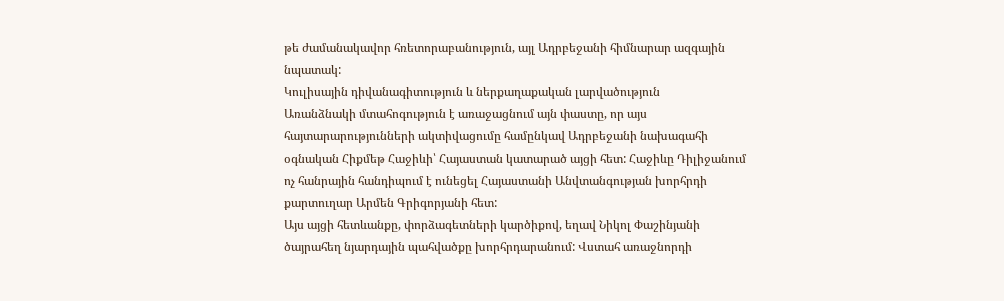թե ժամանակավոր հռետորաբանություն, այլ Ադրբեջանի հիմնարար ազգային նպատակ:
Կուլիսային դիվանագիտություն և ներքաղաքական լարվածություն
Առանձնակի մտահոգություն է առաջացնում այն փաստը, որ այս հայտարարությունների ակտիվացումը համընկավ Ադրբեջանի նախագահի օգնական Հիքմեթ Հաջիևի՝ Հայաստան կատարած այցի հետ: Հաջիևը Դիլիջանում ոչ հանրային հանդիպում է ունեցել Հայաստանի Անվտանգության խորհրդի քարտուղար Արմեն Գրիգորյանի հետ:
Այս այցի հետևանքը, փորձագետների կարծիքով, եղավ Նիկոլ Փաշինյանի ծայրահեղ նյարդային պահվածքը խորհրդարանում: Վստահ առաջնորդի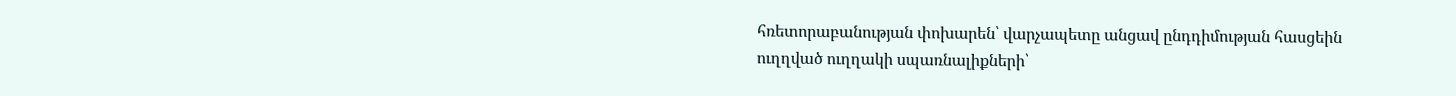հռետորաբանության փոխարեն՝ վարչապետը անցավ ընդդիմության հասցեին ուղղված ուղղակի սպառնալիքների՝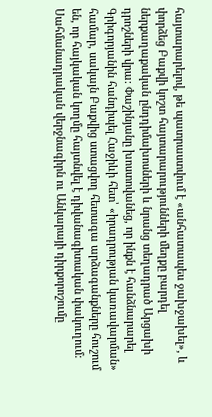հայտարարելով, թե պատրաստվում է «անհատապես ջախջախել», և փորձեց Բաքվի կոշտ հայտարարությունների մեղքը բարդել ներքաղաքական ընդդիմախոսների և նրանց տեղադրած Արցախի դրոշների վրա: Փաշինյանը խոստովանեց, որ ինքն է հանձնարարել Գրիգորյանին հանդիպել Հաջիևի հետ՝ «իրադրության կառավարման» համար, սակայն Բաքվից ստացվող հետագա արձագանքները հուշում են, որ հայկական կողմը հայտնվել է դիվանագիտական փակուղում:
Սահմանադրական վերջնագիրն ու Անկարայի դիրքորոշումը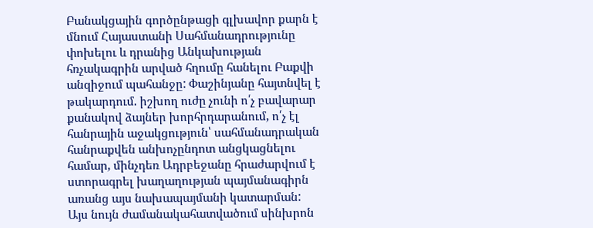Բանակցային գործընթացի գլխավոր քարն է մնում Հայաստանի Սահմանադրությունը փոխելու և դրանից Անկախության հռչակագրին արված հղումը հանելու Բաքվի անզիջում պահանջը: Փաշինյանը հայտնվել է թակարդում. իշխող ուժը չունի ո՛չ բավարար քանակով ձայներ խորհրդարանում, ո՛չ էլ հանրային աջակցություն՝ սահմանադրական հանրաքվեն անխոչընդոտ անցկացնելու համար, մինչդեռ Ադրբեջանը հրաժարվում է ստորագրել խաղաղության պայմանագիրն առանց այս նախապայմանի կատարման:
Այս նույն ժամանակահատվածում սինխրոն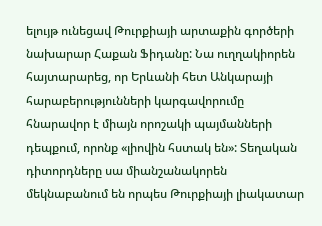ելույթ ունեցավ Թուրքիայի արտաքին գործերի նախարար Հաքան Ֆիդանը: Նա ուղղակիորեն հայտարարեց, որ Երևանի հետ Անկարայի հարաբերությունների կարգավորումը հնարավոր է միայն որոշակի պայմանների դեպքում, որոնք «լիովին հստակ են»: Տեղական դիտորդները սա միանշանակորեն մեկնաբանում են որպես Թուրքիայի լիակատար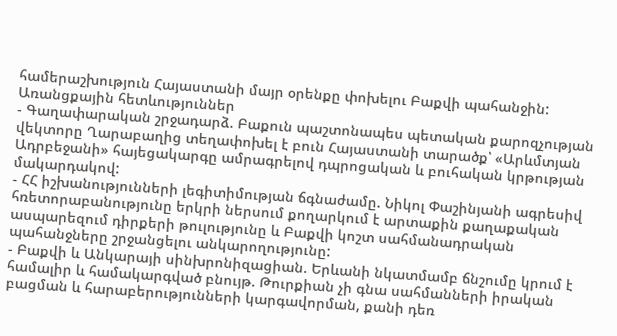համերաշխություն Հայաստանի մայր օրենքը փոխելու Բաքվի պահանջին:
Առանցքային հետևություններ
- Գաղափարական շրջադարձ. Բաքուն պաշտոնապես պետական քարոզչության վեկտորը Ղարաբաղից տեղափոխել է բուն Հայաստանի տարածք՝ «Արևմտյան Ադրբեջանի» հայեցակարգը ամրագրելով դպրոցական և բուհական կրթության մակարդակով:
- ՀՀ իշխանությունների լեգիտիմության ճգնաժամը. Նիկոլ Փաշինյանի ագրեսիվ հռետորաբանությունը երկրի ներսում քողարկում է արտաքին քաղաքական ասպարեզում դիրքերի թուլությունը և Բաքվի կոշտ սահմանադրական պահանջները շրջանցելու անկարողությունը:
- Բաքվի և Անկարայի սինխրոնիզացիան. Երևանի նկատմամբ ճնշումը կրում է համալիր և համակարգված բնույթ. Թուրքիան չի գնա սահմանների իրական բացման և հարաբերությունների կարգավորման, քանի դեռ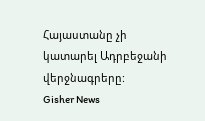Հայաստանը չի կատարել Ադրբեջանի վերջնագրերը:
Gisher News